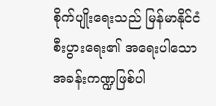စိုက်ပျိုးရေးသည် မြန်မာနိုင်ငံစီးပွားရေး၏ အရေးပါသော အခန်းကဏ္ဍဖြစ်ပါ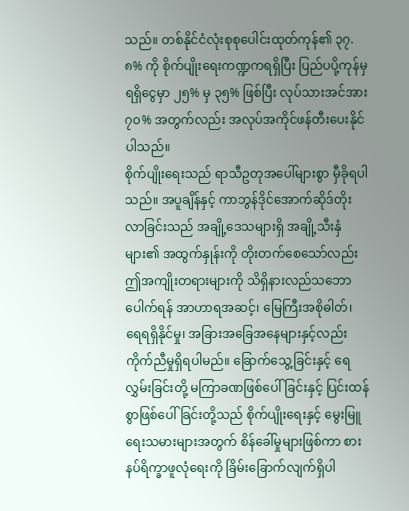သည်။ တစ်နိုင်ငံလုံးစုစုပေါင်းထုတ်ကုန်၏ ၃၇.၈% ကို စိုက်ပျိုးရေးကဏ္ဍကရရှိပြီး ပြည်ပပို့ကုန်မှရရှိငွေမှာ ၂၅% မှ ၃၅% ဖြစ်ပြီး လုပ်သားအင်အား ၇၀% အတွက်လည်း အလုပ်အကိုင်ဖန်တီးပေးနိုင်ပါသည်။
စိုက်ပျိုးရေးသည် ရာသီဥတုအပေါ်များစွာ မှီခိုရပါသည်။ အပူချိန်နှင့် ကာဘွန်ဒိုင်အောက်ဆိုဒ်တိုးလာခြင်းသည် အချို့ဒေသများရှိ အချို့သီးနှံများ၏ အထွက်နှုန်းကို တိုးတက်စေသော်လည်း ဤအကျိုးတရားများကို သိရှိနားလည်သဘောပေါက်ရန် အာဟာရအဆင့်၊ မြေကြီးအစိုဓါတ်၊ ရေရရှိနိုင်မှု၊ အခြားအခြေအနေများနှင့်လည်း ကိုက်ညီမှုရှိရပါမည်။ ခြောက်သွေ့ခြင်းနှင့် ရေလွှမ်းခြင်းတို့ မကြာခဏဖြစ်ပေါ်ခြင်းနှင့် ပြင်းထန်စွာဖြစ်ပေါ်ခြင်းတို့သည် စိုက်ပျိုးရေးနှင့် မွေးမြူရေးသမားများအတွက် စိန်ခေါ်မှုများဖြစ်ကာ စားနပ်ရိက္ခာဖူလုံရေးကို ခြိမ်းခြောက်လျက်ရှိပါ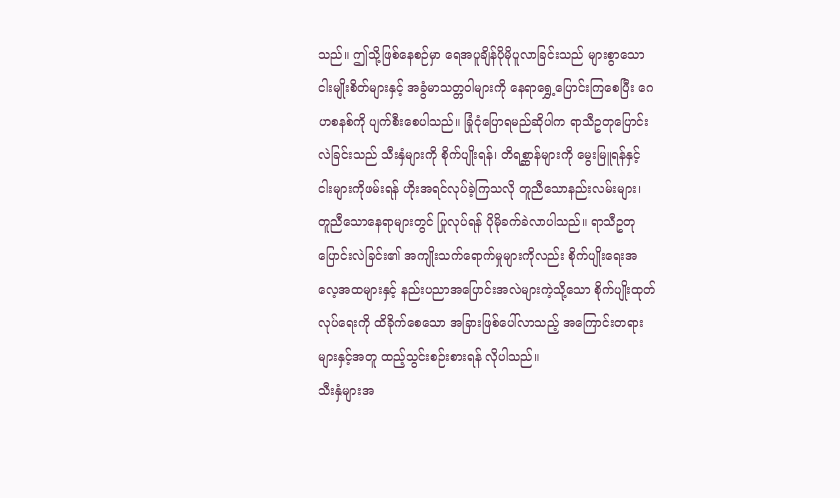သည်။ ဤသို့ဖြစ်နေစဉ်မှာ ရေအပူချိန်ပိုမိုပူလာခြင်းသည် များစွာသော ငါးမျိုးစိတ်များနှင့် အခွံမာသတ္တဝါများကို နေရာရွှေ့ပြောင်းကြစေပြီး ဂေဟစနစ်ကို ပျက်စီးစေပါသည်။ ခြုံငုံပြောရမည်ဆိုပါက ရာသီဥတုပြောင်းလဲခြင်းသည် သီးနှံများကို စိုက်ပျိုးရန်၊ တိရစ္ဆာန်များကို မွေးမြူရန်နှင့် ငါးများကိုဖမ်းရန် ဟိုးအရင်လုပ်ခဲ့ကြသလို တူညီသောနည်းလမ်းများ၊ တူညီသောနေရာများတွင် ပြုလုပ်ရန် ပိုမိုခက်ခဲလာပါသည်။ ရာသီဥတုပြောင်းလဲခြင်း၏ အကျိုးသက်ရောက်မှုများကိုလည်း စိုက်ပျိုးရေးအလေ့အထများနှင့် နည်းပညာအပြောင်းအလဲများကဲ့သို့သော စိုက်ပျိုးထုတ်လုပ်ရေးကို ထိခိုက်စေသော အခြားဖြစ်ပေါ်လာသည့် အကြောင်းတရားများနှင့်အတူ ထည့်သွင်းစဉ်းစားရန် လိုပါသည်။
သီးနှံများအ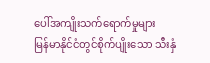ပေါ်အကျိုးသက်ရောက်မှုများ
မြန်မာနိုင်ငံတွင်စိုက်ပျိုးသော သီးနှံ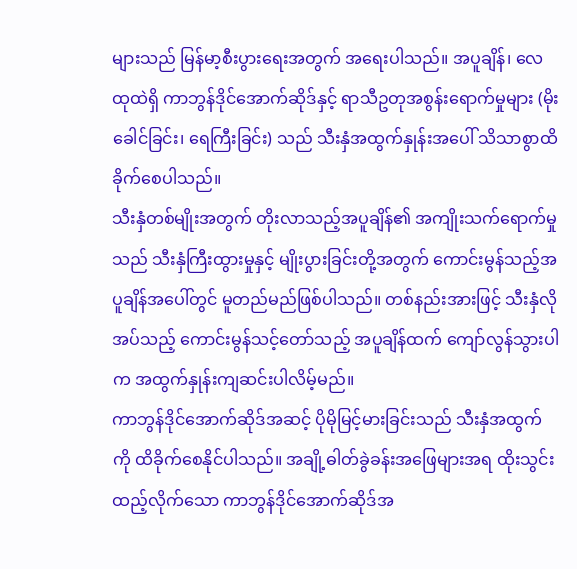များသည် မြန်မာ့စီးပွားရေးအတွက် အရေးပါသည်။ အပူချိန်၊ လေထုထဲရှိ ကာဘွန်ဒိုင်အောက်ဆိုဒ်နှင့် ရာသီဥတုအစွန်းရောက်မှုများ (မိုးခေါင်ခြင်း၊ ရေကြီးခြင်း) သည် သီးနှံအထွက်နှုန်းအပေါ် သိသာစွာထိခိုက်စေပါသည်။
သီးနှံတစ်မျိုးအတွက် တိုးလာသည့်အပူချိန်၏ အကျိုးသက်ရောက်မှုသည် သီးနှံကြီးထွားမှုနှင့် မျိုးပွားခြင်းတို့အတွက် ကောင်းမွန်သည့်အပူချိန်အပေါ်တွင် မူတည်မည်ဖြစ်ပါသည်။ တစ်နည်းအားဖြင့် သီးနှံလိုအပ်သည့် ကောင်းမွန်သင့်တော်သည့် အပူချိန်ထက် ကျော်လွန်သွားပါက အထွက်နှုန်းကျဆင်းပါလိမ့်မည်။
ကာဘွန်ဒိုင်အောက်ဆိုဒ်အဆင့် ပိုမိုမြင့်မားခြင်းသည် သီးနှံအထွက်ကို ထိခိုက်စေနိုင်ပါသည်။ အချို့ဓါတ်ခွဲခန်းအဖြေများအရ ထိုးသွင်းထည့်လိုက်သော ကာဘွန်ဒိုင်အောက်ဆိုဒ်အ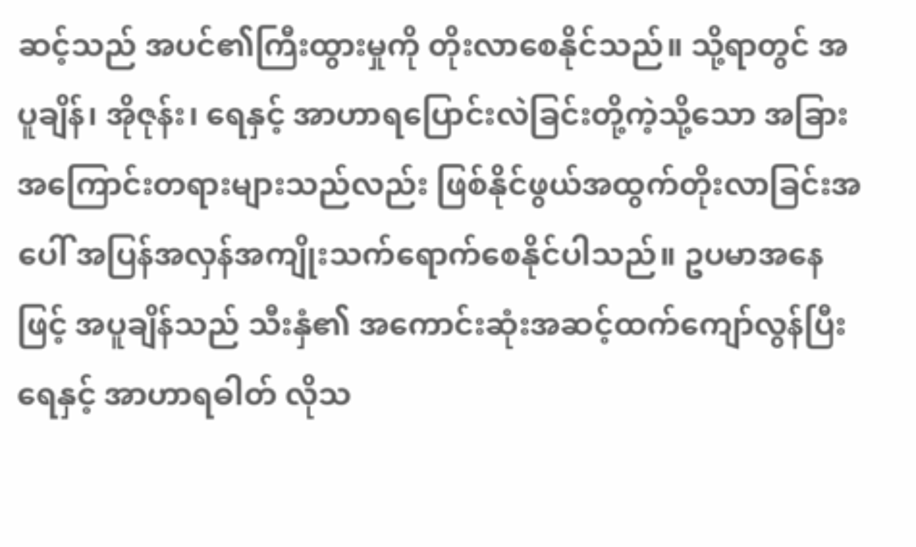ဆင့်သည် အပင်၏ကြီးထွားမှုကို တိုးလာစေနိုင်သည်။ သို့ရာတွင် အပူချိန်၊ အိုဇုန်း၊ ရေနှင့် အာဟာရပြောင်းလဲခြင်းတို့ကဲ့သို့သော အခြားအကြောင်းတရားများသည်လည်း ဖြစ်နိုင်ဖွယ်အထွက်တိုးလာခြင်းအပေါ် အပြန်အလှန်အကျိုးသက်ရောက်စေနိုင်ပါသည်။ ဥပမာအနေဖြင့် အပူချိန်သည် သီးနှံ၏ အကောင်းဆုံးအဆင့်ထက်ကျော်လွန်ပြီး ရေနှင့် အာဟာရဓါတ် လိုသ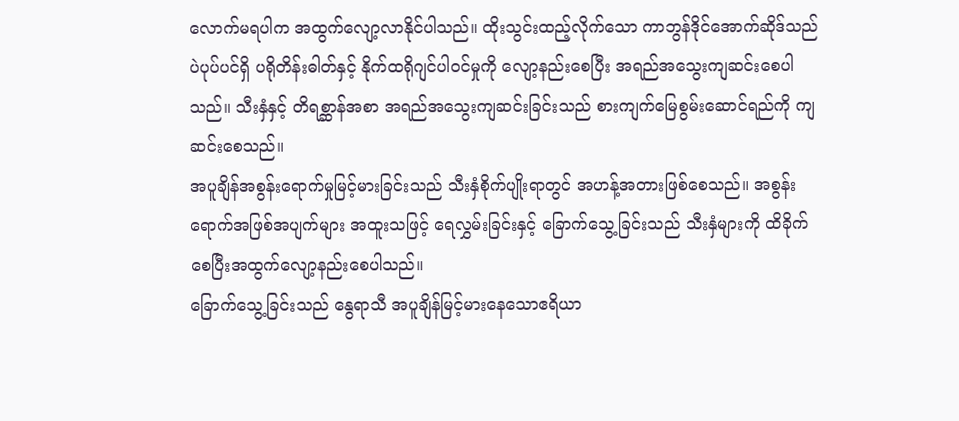လောက်မရပါက အထွက်လျော့လာနိုင်ပါသည်။ ထိုးသွင်းထည့်လိုက်သော ကာဘွန်ဒိုင်အောက်ဆိုဒ်သည် ပဲပုပ်ပင်ရှိ ပရိုတိန်းဓါတ်နှင့် နိုက်ထရိုဂျင်ပါဝင်မှုကို လျော့နည်းစေပြီး အရည်အသွေးကျဆင်းစေပါသည်။ သီးနှံနှင့် တိရစ္ဆာန်အစာ အရည်အသွေးကျဆင်းခြင်းသည် စားကျက်မြေစွမ်းဆောင်ရည်ကို ကျဆင်းစေသည်။
အပူချိန်အစွန်းရောက်မှုမြင့်မားခြင်းသည် သီးနှံစိုက်ပျိုးရာတွင် အဟန့်အတားဖြစ်စေသည်။ အစွန်းရောက်အဖြစ်အပျက်များ အထူးသဖြင့် ရေလွှမ်းခြင်းနှင့် ခြောက်သွေ့ခြင်းသည် သီးနှံများကို ထိခိုက်စေပြီးအထွက်လျော့နည်းစေပါသည်။
ခြောက်သွေ့ခြင်းသည် နွေရာသီ အပူချိန်မြင့်မားနေသောဧရိယာ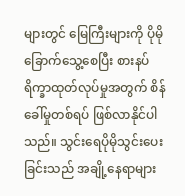များတွင် မြေကြီးများကို ပိုမိုခြောက်သွေ့စေပြီး စားနပ်ရိက္ခာထုတ်လုပ်မှုအတွက် စိန်ခေါ်မှုတစ်ရပ် ဖြစ်လာနိုင်ပါသည်။ သွင်းရေပိုမိုသွင်းပေးခြင်းသည် အချို့နေရာများ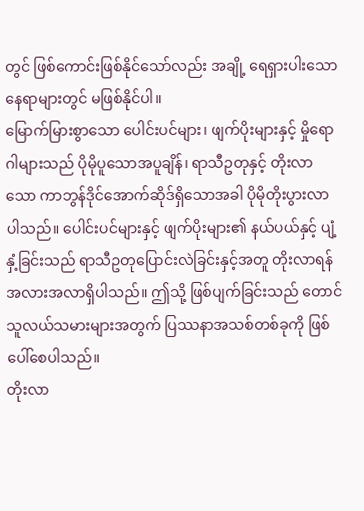တွင် ဖြစ်ကောင်းဖြစ်နိုင်သော်လည်း အချို့ ရေရှားပါးသောနေရာများတွင် မဖြစ်နိုင်ပါ။
မြောက်မြားစွာသော ပေါင်းပင်များ၊ ဖျက်ပိုးများနှင့် မှိုရောဂါများသည် ပိုမိုပူသောအပူချိန်၊ ရာသီဥတုနှင့် တိုးလာသော ကာဘွန်ဒိုင်အောက်ဆိုဒ်ရှိသောအခါ ပိုမိုတိုးပွားလာပါသည်။ ပေါင်းပင်များနှင့် ဖျက်ပိုးများ၏ နယ်ပယ်နှင့် ပျံ့နှံ့ခြင်းသည် ရာသီဥတုပြောင်းလဲခြင်းနှင့်အတူ တိုးလာရန်အလားအလာရှိပါသည်။ ဤသို့ ဖြစ်ပျက်ခြင်းသည် တောင်သူလယ်သမားများအတွက် ပြဿနာအသစ်တစ်ခုကို ဖြစ်ပေါ်စေပါသည်။
တိုးလာ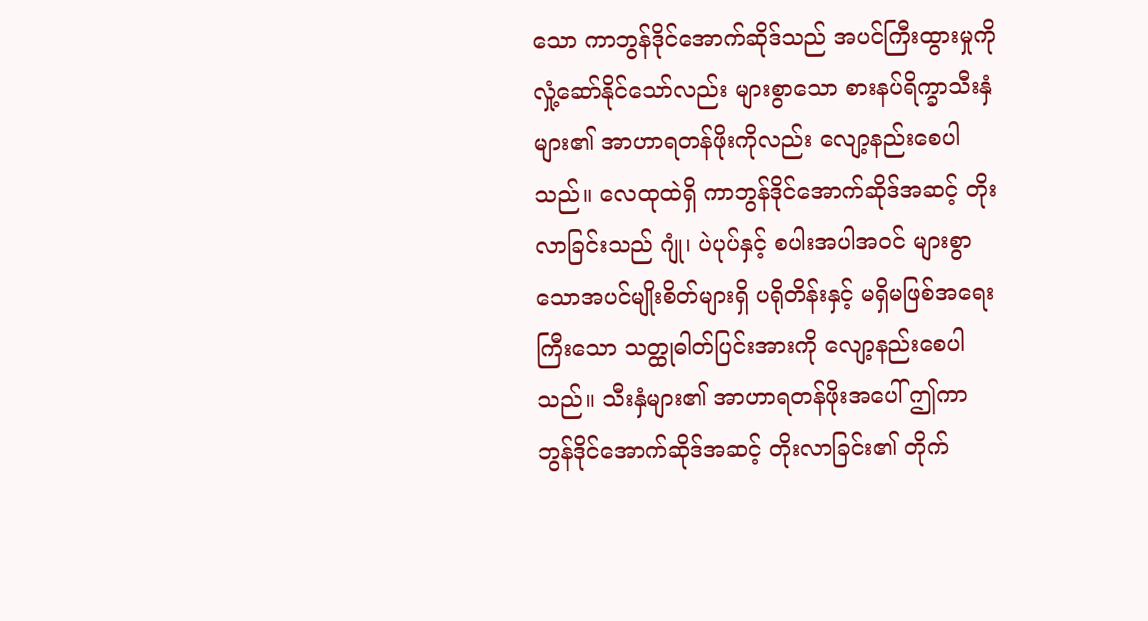သော ကာဘွန်ဒိုင်အောက်ဆိုဒ်သည် အပင်ကြီးထွားမှုကို လှုံ့ဆော်နိုင်သော်လည်း များစွာသော စားနပ်ရိက္ခာသီးနှံများ၏ အာဟာရတန်ဖိုးကိုလည်း လျော့နည်းစေပါသည်။ လေထုထဲရှိ ကာဘွန်ဒိုင်အောက်ဆိုဒ်အဆင့် တိုးလာခြင်းသည် ဂျုံ၊ ပဲပုပ်နှင့် စပါးအပါအဝင် များစွာသောအပင်မျိုးစိတ်များရှိ ပရိုတိန်းနှင့် မရှိမဖြစ်အရေးကြီးသော သတ္ထုဓါတ်ပြင်းအားကို လျော့နည်းစေပါသည်။ သီးနှံများ၏ အာဟာရတန်ဖိုးအပေါ် ဤကာဘွန်ဒိုင်အောက်ဆိုဒ်အဆင့် တိုးလာခြင်း၏ တိုက်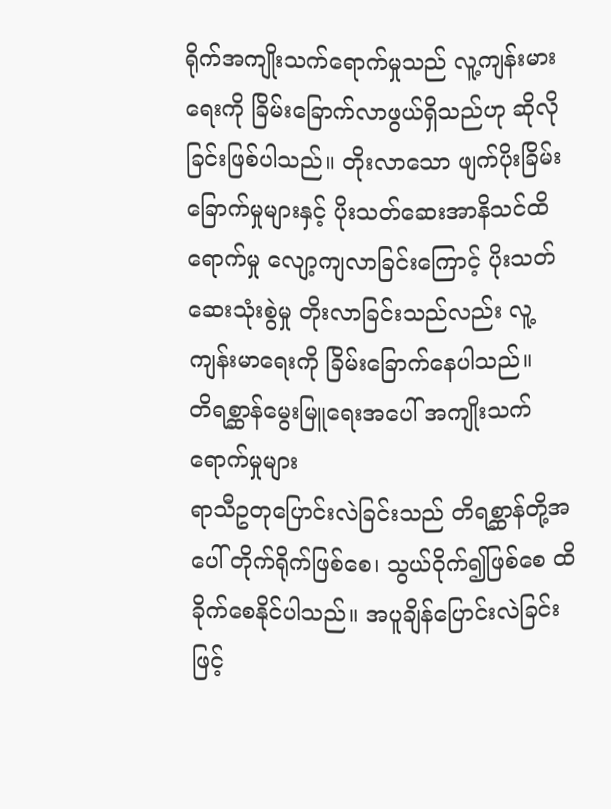ရိုက်အကျိုးသက်ရောက်မှုသည် လူ့ကျန်းမားရေးကို ခြိမ်းခြောက်လာဖွယ်ရှိသည်ဟု ဆိုလိုခြင်းဖြစ်ပါသည်။ တိုးလာသော ဖျက်ပိုးခြိမ်းခြောက်မှုများနှင့် ပိုးသတ်ဆေးအာနိသင်ထိရောက်မှု လျော့ကျလာခြင်းကြောင့် ပိုးသတ်ဆေးသုံးစွဲမှု တိုးလာခြင်းသည်လည်း လူ့ကျန်းမာရေးကို ခြိမ်းခြောက်နေပါသည်။
တိရစ္ဆာန်မွေးမြူရေးအပေါ် အကျိုးသက်ရောက်မှုများ
ရာသီဥတုပြောင်းလဲခြင်းသည် တိရစ္ဆာန်တို့အပေါ် တိုက်ရိုက်ဖြစ်စေ၊ သွယ်ဝိုက်၍ဖြစ်စေ ထိခိုက်စေနိုင်ပါသည်။ အပူချိန်ပြောင်းလဲခြင်းဖြင့်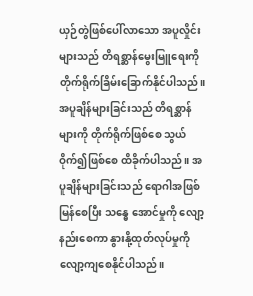ယှဉ်တွဲဖြစ်ပေါ်လာသော အပူလှိုင်းများသည် တိရစ္ဆာန်မွေးမြူရေးကို တိုက်ရိုက်ခြိမ်းခြောက်နိုင်ပါသည်။ အပူချိန်များခြင်းသည် တိရစ္ဆာန်များကို တိုက်ရိုက်ဖြစ်စေ သွယ်ဝိုက်၍ဖြစ်စေ ထိခိုက်ပါသည်။ အပူချိန်များခြင်းသည် ရောဂါအဖြစ်မြန်စေပြီး သန္ဓေ အောင်မှုကို လျော့နည်းစေကာ နွားနို့ထုတ်လုပ်မှုကို လျော့ကျစေနိုင်ပါသည်။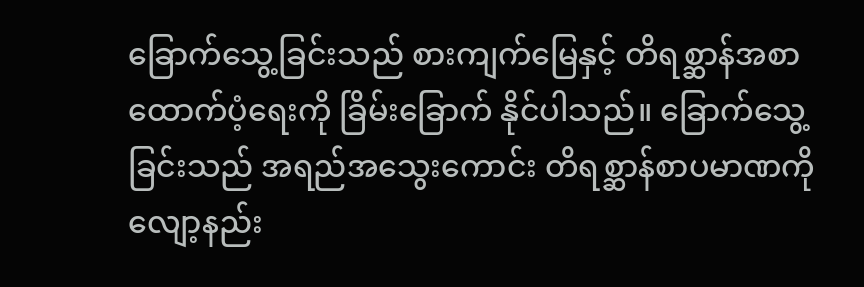ခြောက်သွေ့ခြင်းသည် စားကျက်မြေနှင့် တိရစ္ဆာန်အစာထောက်ပံ့ရေးကို ခြိမ်းခြောက် နိုင်ပါသည်။ ခြောက်သွေ့ခြင်းသည် အရည်အသွေးကောင်း တိရစ္ဆာန်စာပမာဏကို လျော့နည်း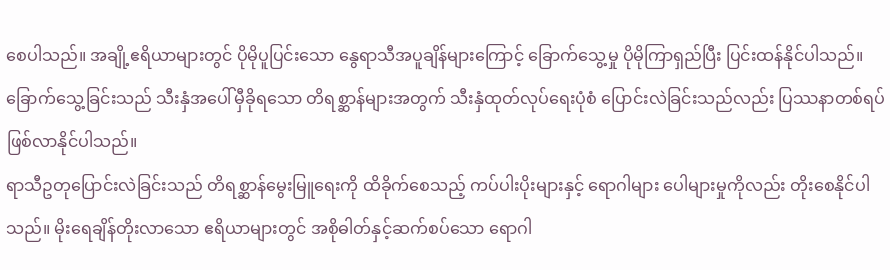စေပါသည်။ အချို့ဧရိယာများတွင် ပိုမိုပူပြင်းသော နွေရာသီအပူချိန်များကြောင့် ခြောက်သွေ့မှု ပိုမိုကြာရှည်ပြီး ပြင်းထန်နိုင်ပါသည်။ ခြောက်သွေ့ခြင်းသည် သီးနှံအပေါ်မှီခိုရသော တိရစ္ဆာန်များအတွက် သီးနှံထုတ်လုပ်ရေးပုံစံ ပြောင်းလဲခြင်းသည်လည်း ပြဿနာတစ်ရပ် ဖြစ်လာနိုင်ပါသည်။
ရာသီဥတုပြောင်းလဲခြင်းသည် တိရစ္ဆာန်မွေးမြူရေးကို ထိခိုက်စေသည့် ကပ်ပါးပိုးများနှင့် ရောဂါများ ပေါများမှုကိုလည်း တိုးစေနိုင်ပါသည်။ မိုးရေချိန်တိုးလာသော ဧရိယာများတွင် အစိုဓါတ်နှင့်ဆက်စပ်သော ရောဂါ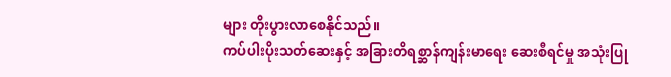များ တိုးပွားလာစေနိုင်သည်။
ကပ်ပါးပိုးသတ်ဆေးနှင့် အခြားတိရစ္ဆာန်ကျန်းမာရေး ဆေးစီရင်မှု အသုံးပြု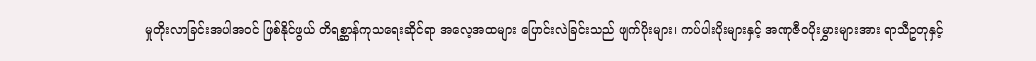မှုတိုးလာခြင်းအပါအဝင် ဖြစ်နိုင်ဖွယ် တိရစ္ဆာန်ကုသရေးဆိုင်ရာ အလေ့အထများ ပြောင်းလဲခြင်းသည် ဖျက်ပိုးများ၊ ကပ်ပါးပိုးများနှင့် အဏုဇီဝပိုးမွှားများအား ရာသီဥတုနှင့်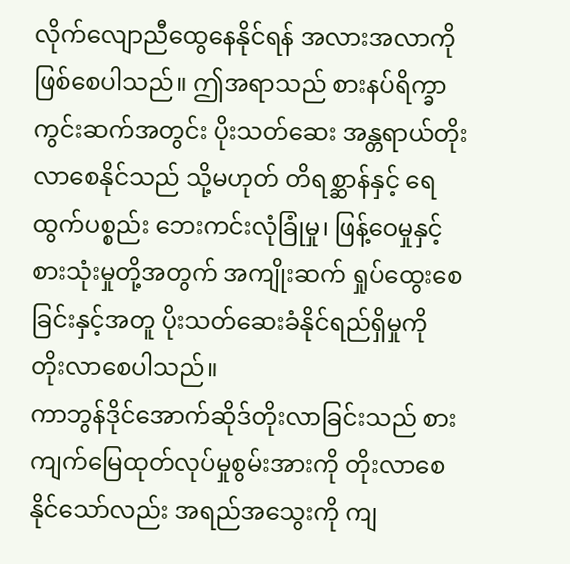လိုက်လျောညီထွေနေနိုင်ရန် အလားအလာကို ဖြစ်စေပါသည်။ ဤအရာသည် စားနပ်ရိက္ခာကွင်းဆက်အတွင်း ပိုးသတ်ဆေး အန္တရာယ်တိုးလာစေနိုင်သည် သို့မဟုတ် တိရစ္ဆာန်နှင့် ရေထွက်ပစ္စည်း ဘေးကင်းလုံခြုံမှု၊ ဖြန့်ဝေမှုနှင့် စားသုံးမှုတို့အတွက် အကျိုးဆက် ရှုပ်ထွေးစေခြင်းနှင့်အတူ ပိုးသတ်ဆေးခံနိုင်ရည်ရှိမှုကို တိုးလာစေပါသည်။
ကာဘွန်ဒိုင်အောက်ဆိုဒ်တိုးလာခြင်းသည် စားကျက်မြေထုတ်လုပ်မှုစွမ်းအားကို တိုးလာစေနိုင်သော်လည်း အရည်အသွေးကို ကျ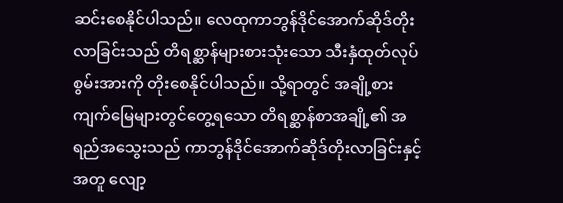ဆင်းစေနိုင်ပါသည်။ လေထုကာဘွန်ဒိုင်အောက်ဆိုဒ်တိုးလာခြင်းသည် တိရစ္ဆာန်များစားသုံးသော သီးနှံထုတ်လုပ်စွမ်းအားကို တိုးစေနိုင်ပါသည်။ သို့ရာတွင် အချို့စားကျက်မြေများတွင်တွေ့ရသော တိရစ္ဆာန်စာအချို့၏ အရည်အသွေးသည် ကာဘွန်ဒိုင်အောက်ဆိုဒ်တိုးလာခြင်းနှင့်အတူ လျော့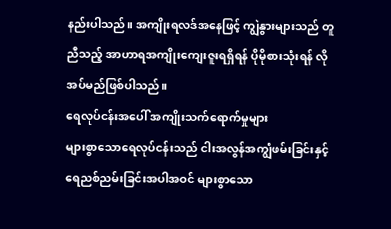နည်းပါသည်။ အကျိုးရလဒ်အနေဖြင့် ကျွဲနွားများသည် တူညီသည့် အာဟာရအကျိုးကျေးဇူးရရှိရန် ပိုမိုစားသုံးရန် လိုအပ်မည်ဖြစ်ပါသည်။
ရေလုပ်ငန်းအပေါ် အကျိုးသက်ရောက်မှုများ
များစွာသောရေလုပ်ငန်းသည် ငါးအလွန်အကျွံဖမ်းခြင်းနှင့် ရေညစ်ညမ်းခြင်းအပါအဝင် များစွာသော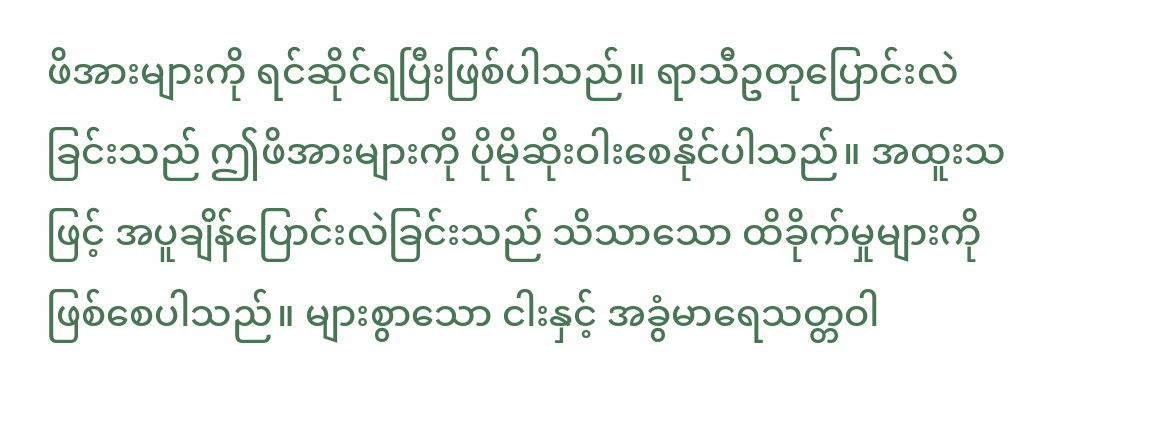ဖိအားများကို ရင်ဆိုင်ရပြီးဖြစ်ပါသည်။ ရာသီဥတုပြောင်းလဲခြင်းသည် ဤဖိအားများကို ပိုမိုဆိုးဝါးစေနိုင်ပါသည်။ အထူးသဖြင့် အပူချိန်ပြောင်းလဲခြင်းသည် သိသာသော ထိခိုက်မှုများကို ဖြစ်စေပါသည်။ များစွာသော ငါးနှင့် အခွံမာရေသတ္တဝါ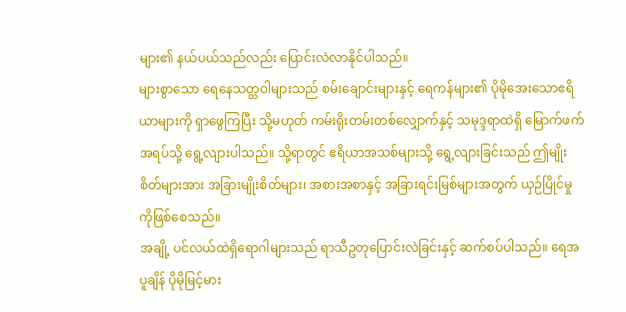များ၏ နယ်ပယ်သည်လည်း ပြောင်းလဲလာနိုင်ပါသည်။
များစွာသော ရေနေသတ္တဝါများသည် စမ်းချောင်းများနှင့် ရေကန်များ၏ ပိုမိုအေးသောဧရိယာများကို ရှာဖွေကြပြီး သို့မဟုတ် ကမ်းရိုးတမ်းတစ်လျှောက်နှင့် သမုဒ္ဒရာထဲရှိ မြောက်ဖက်အရပ်သို့ ရွေ့လျားပါသည်။ သို့ရာတွင် ဧရိယာအသစ်များသို့ ရွေ့လျားခြင်းသည် ဤမျိုးစိတ်များအား အခြားမျိုးစိတ်များ၊ အစားအစာနှင့် အခြားရင်းမြစ်များအတွက် ယှဉ်ပြိုင်မှုကိုဖြစ်စေသည်။
အချို့ ပင်လယ်ထဲရှိရောဂါများသည် ရာသီဥတုပြောင်းလဲခြင်းနှင့် ဆက်စပ်ပါသည်။ ရေအပူချိန် ပိုမိုမြင့်မား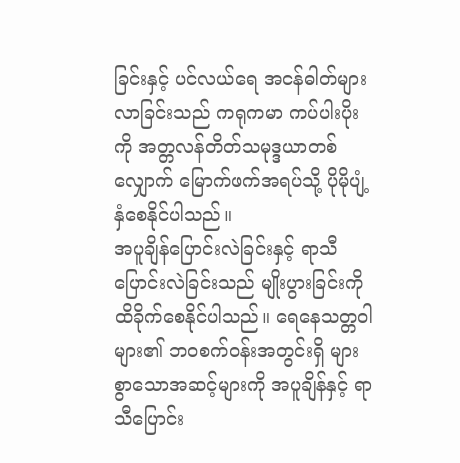ခြင်းနှင့် ပင်လယ်ရေ အငန်ဓါတ်များလာခြင်းသည် ကရုကမာ ကပ်ပါးပိုးကို အတ္တလန်တိတ်သမုဒ္ဒယာတစ်လျှောက် မြောက်ဖက်အရပ်သို့ ပိုမိုပျံ့နှံစေနိုင်ပါသည်။
အပူချိန်ပြောင်းလဲခြင်းနှင့် ရာသီပြောင်းလဲခြင်းသည် မျိုးပွားခြင်းကို ထိခိုက်စေနိုင်ပါသည်။ ရေနေသတ္တဝါများ၏ ဘဝစက်ဝန်းအတွင်းရှိ များစွာသောအဆင့်များကို အပူချိန်နှင့် ရာသီပြောင်း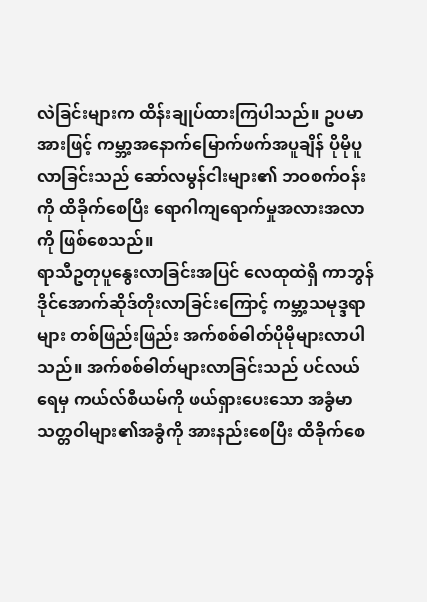လဲခြင်းများက ထိန်းချုပ်ထားကြပါသည်။ ဥပမာအားဖြင့် ကမ္ဘာ့အနောက်မြောက်ဖက်အပူချိန် ပိုမိုပူလာခြင်းသည် ဆော်လမွန်ငါးများ၏ ဘဝစက်ဝန်းကို ထိခိုက်စေပြီး ရောဂါကျရောက်မှုအလားအလာကို ဖြစ်စေသည်။
ရာသီဥတုပူနွေးလာခြင်းအပြင် လေထုထဲရှိ ကာဘွန်ဒိုင်အောက်ဆိုဒ်တိုးလာခြင်းကြောင့် ကမ္ဘာ့သမုဒ္ဒရာများ တစ်ဖြည်းဖြည်း အက်စစ်ဓါတ်ပိုမိုများလာပါသည်။ အက်စစ်ဓါတ်များလာခြင်းသည် ပင်လယ်ရေမှ ကယ်လ်စီယမ်ကို ဖယ်ရှားပေးသော အခွံမာသတ္တဝါများ၏အခွံကို အားနည်းစေပြီး ထိခိုက်စေ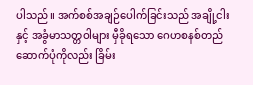ပါသည်။ အက်စစ်အချဉ်ပေါက်ခြင်းသည် အချို့ငါးနှင့် အခွံမာသတ္တဝါများ မှီခိုရသော ဂေဟစနစ်တည်ဆောက်ပုံကိုလည်း ခြိမ်း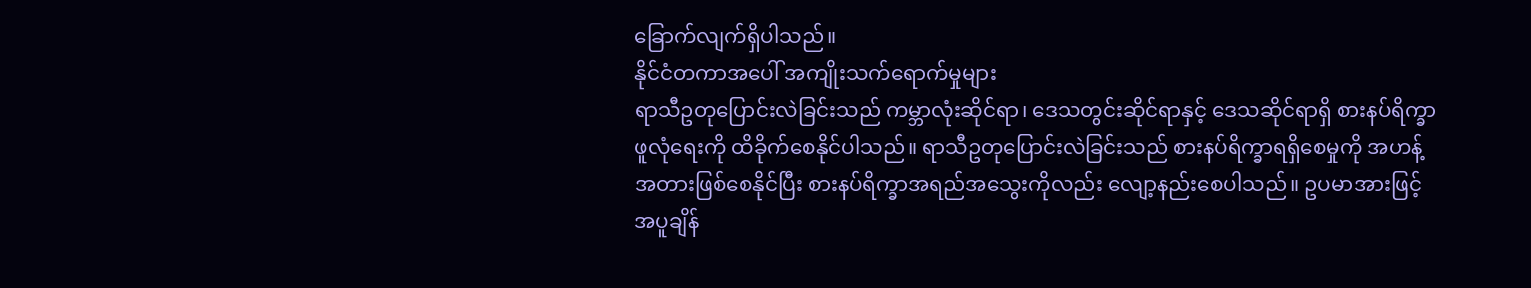ခြောက်လျက်ရှိပါသည်။
နိုင်ငံတကာအပေါ် အကျိုးသက်ရောက်မှုများ
ရာသီဥတုပြောင်းလဲခြင်းသည် ကမ္ဘာလုံးဆိုင်ရာ၊ ဒေသတွင်းဆိုင်ရာနှင့် ဒေသဆိုင်ရာရှိ စားနပ်ရိက္ခာဖူလုံရေးကို ထိခိုက်စေနိုင်ပါသည်။ ရာသီဥတုပြောင်းလဲခြင်းသည် စားနပ်ရိက္ခာရရှိစေမှုကို အဟန့်အတားဖြစ်စေနိုင်ပြီး စားနပ်ရိက္ခာအရည်အသွေးကိုလည်း လျော့နည်းစေပါသည်။ ဥပမာအားဖြင့် အပူချိန်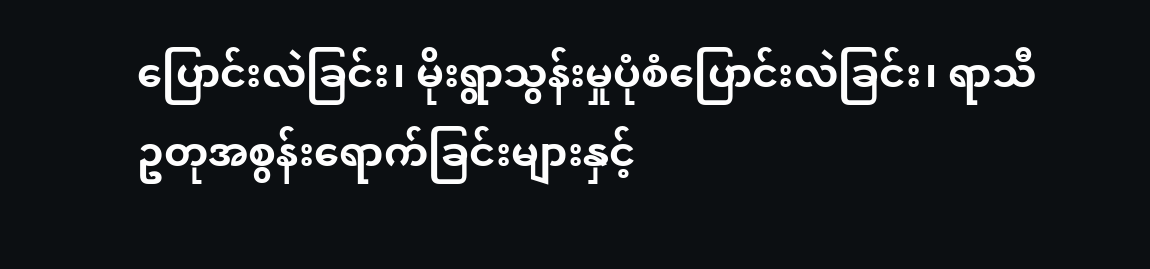ပြောင်းလဲခြင်း၊ မိုးရွာသွန်းမှုပုံစံပြောင်းလဲခြင်း၊ ရာသီဥတုအစွန်းရောက်ခြင်းများနှင့်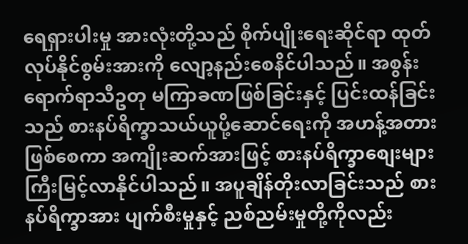ရေရှားပါးမှု အားလုံးတို့သည် စိုက်ပျိုးရေးဆိုင်ရာ ထုတ်လုပ်နိုင်စွမ်းအားကို လျော့နည်းစေနိင်ပါသည်။ အစွန်းရောက်ရာသီဥတု မကြာခဏဖြစ်ခြင်းနှင့် ပြင်းထန်ခြင်းသည် စားနပ်ရိက္ခာသယ်ယူပို့ဆောင်ရေးကို အဟန့်အတားဖြစ်စေကာ အကျိုးဆက်အားဖြင့် စားနပ်ရိက္ခာစျေးများ ကြီးမြင့်လာနိုင်ပါသည်။ အပူချိန်တိုးလာခြင်းသည် စားနပ်ရိက္ခာအား ပျက်စီးမှုနှင့် ညစ်ညမ်းမှုတို့ကိုလည်း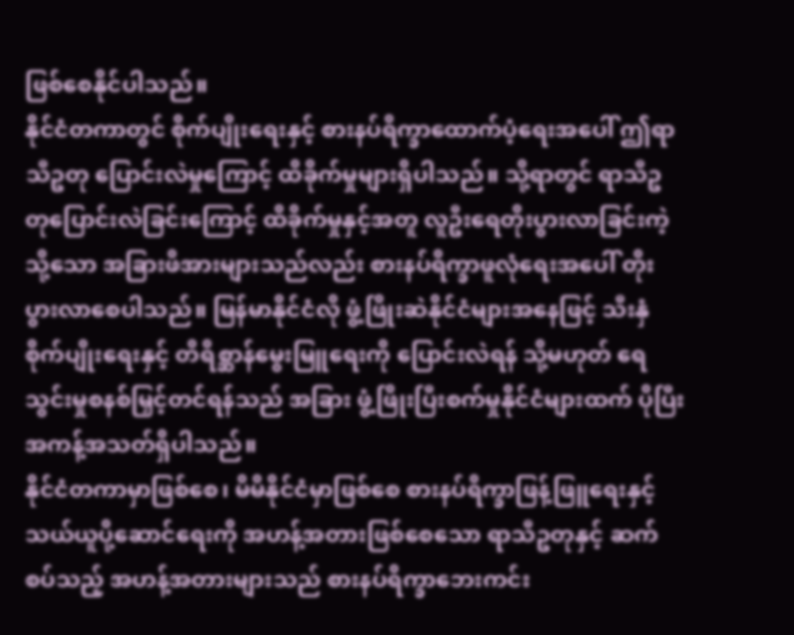ဖြစ်စေနိုင်ပါသည်။
နိုင်ငံတကာတွင် စိုက်ပျိုးရေးနှင့် စားနပ်ရိက္ခာထောက်ပံ့ရေးအပေါ် ဤရာသီဥတု ပြောင်းလဲမှုကြောင့် ထိခိုက်မှုများရှိပါသည်။ သို့ရာတွင် ရာသီဥတုပြောင်းလဲခြင်းကြောင့် ထိခိုက်မှုနှင့်အတူ လူဦးရေတိုးပွားလာခြင်းကဲ့သို့သော အခြားဖိအားများသည်လည်း စားနပ်ရိက္ခာဖူလုံရေးအပေါ် တိုးပွားလာစေပါသည်။ မြန်မာနိုင်ငံလို ဖွံ့ဖြိုးဆဲနိုင်ငံများအနေဖြင့် သီးနှံစိုက်ပျိုးရေးနှင့် တိရိစ္ဆာန်မွေးမြူရေးကို ပြောင်းလဲရန် သို့မဟုတ် ရေသွင်းမှုစနစ်မြှင့်တင်ရန်သည် အခြား ဖွံ့ဖြိုးပြီးစက်မှုနိုင်ငံများထက် ပိုပြီး အကန့်အသတ်ရှိပါသည်။
နိုင်ငံတကာမှာဖြစ်စေ၊ မိမိနိုင်ငံမှာဖြစ်စေ စားနပ်ရိက္ခာဖြန့်ဖြူရေးနှင့် သယ်ယူပို့ဆောင်ရေးကို အဟန့်အတားဖြစ်စေသော ရာသီဥတုနှင့် ဆက်စပ်သည့် အဟန့်အတားများသည် စားနပ်ရိက္ခာဘေးကင်း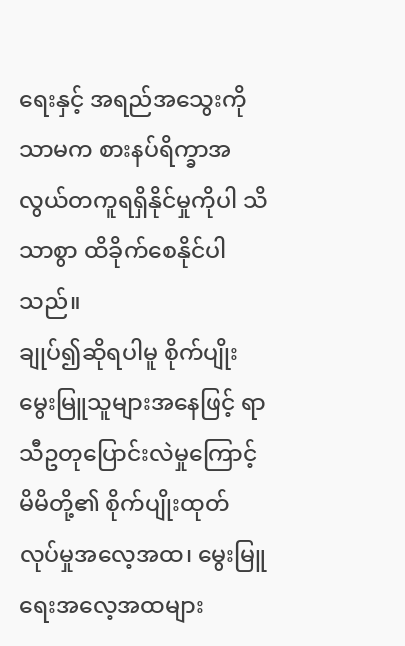ရေးနှင့် အရည်အသွေးကိုသာမက စားနပ်ရိက္ခာအလွယ်တကူရရှိနိုင်မှုကိုပါ သိသာစွာ ထိခိုက်စေနိုင်ပါသည်။
ချုပ်၍ဆိုရပါမူ စိုက်ပျိုးမွေးမြူသူများအနေဖြင့် ရာသီဥတုပြောင်းလဲမှုကြောင့် မိမိတို့၏ စိုက်ပျိုးထုတ်လုပ်မှုအလေ့အထ၊ မွေးမြူရေးအလေ့အထများ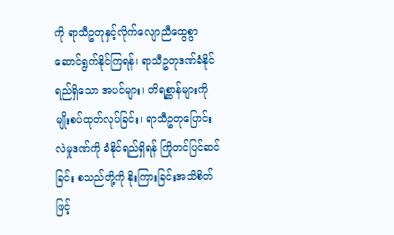ကို ရာသီဥတုနှင့်လိုက်လျောညီထွေစွာ ဆောင်ရွက်နိုင်ကြရန်၊ ရာသီဥတုဒဏ်ခံနိုင်ရည်ရှိသော အပင်များ၊ တိရစ္ဆာန်များကို မျိုးစပ်ထုတ်လုပ်ခြင်း၊ ရာသီဥတုပြောင်းလဲမှုဒဏ်ကို ခံနိုင်ရည်ရှိရန် ကြိုတင်ပြင်ဆင်ခြင်း စသည်တို့ကို နိုးကြားခြင်းအသိစိတ်ဖြင့်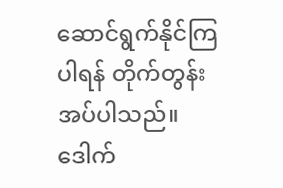ဆောင်ရွက်နိုင်ကြပါရန် တိုက်တွန်းအပ်ပါသည်။
ဒေါက်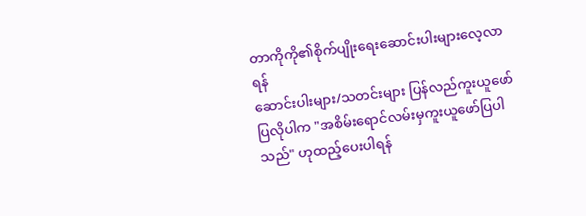တာကိုကို၏စိုက်ပျိုးရေးဆောင်းပါးများလေ့လာရန်
ဆောင်းပါးများ/သတင်းများ ပြန်လည်ကူးယူဖော်ပြလိုပါက "အစိမ်းရောင်လမ်းမှကူးယူဖော်ပြပါသည်" ဟုထည့်ပေးပါရန်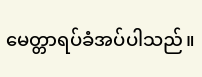မေတ္တာရပ်ခံအပ်ပါသည်။